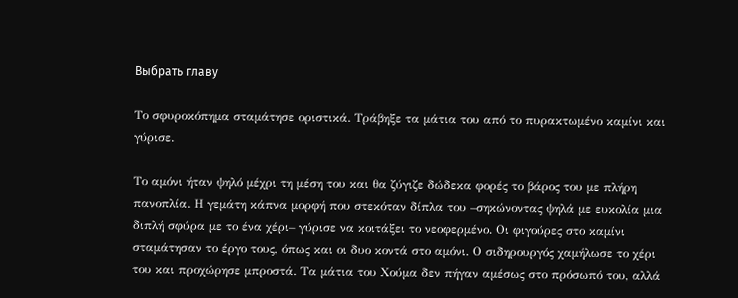Выбрать главу

Το σφυροκόπημα σταμάτησε οριστικά. Τράβηξε τα μάτια του από το πυρακτωμένο καμίνι και γύρισε.

Το αμόνι ήταν ψηλό μέχρι τη μέση του και θα ζύγιζε δώδεκα φορές το βάρος του με πλήρη πανοπλία. Η γεμάτη κάπνα μορφή που στεκόταν δίπλα του –σηκώνοντας ψηλά με ευκολία μια διπλή σφύρα με το ένα χέρι– γύρισε να κοιτάξει το νεοφερμένο. Οι φιγούρες στο καμίνι σταμάτησαν το έργο τους, όπως και οι δυο κοντά στο αμόνι. Ο σιδηρουργός χαμήλωσε το χέρι του και προχώρησε μπροστά. Τα μάτια του Χούμα δεν πήγαν αμέσως στο πρόσωπό του, αλλά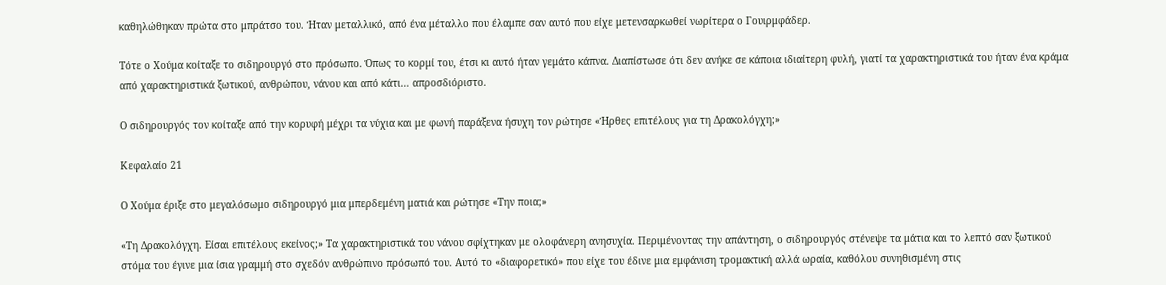καθηλώθηκαν πρώτα στο μπράτσο του. Ήταν μεταλλικό, από ένα μέταλλο που έλαμπε σαν αυτό που είχε μετενσαρκωθεί νωρίτερα ο Γουιρμφάδερ.

Τότε ο Χούμα κοίταξε το σιδηρουργό στο πρόσωπο. Όπως το κορμί του, έτσι κι αυτό ήταν γεμάτο κάπνα. Διαπίστωσε ότι δεν ανήκε σε κάποια ιδιαίτερη φυλή, γιατί τα χαρακτηριστικά του ήταν ένα κράμα από χαρακτηριστικά ξωτικού, ανθρώπου, νάνου και από κάτι… απροσδιόριστο.

Ο σιδηρουργός τον κοίταξε από την κορυφή μέχρι τα νύχια και με φωνή παράξενα ήσυχη τον ρώτησε «Ήρθες επιτέλους για τη Δρακολόγχη;»

Κεφαλαίο 21

Ο Χούμα έριξε στο μεγαλόσωμο σιδηρουργό μια μπερδεμένη ματιά και ρώτησε «Την ποια;»

«Τη Δρακολόγχη. Είσαι επιτέλους εκείνος;» Τα χαρακτηριστικά του νάνου σφίχτηκαν με ολοφάνερη ανησυχία. Περιμένοντας την απάντηση, ο σιδηρουργός στένεψε τα μάτια και το λεπτό σαν ξωτικού στόμα του έγινε μια ίσια γραμμή στο σχεδόν ανθρώπινο πρόσωπό του. Αυτό το «διαφορετικό» που είχε του έδινε μια εμφάνιση τρομακτική αλλά ωραία, καθόλου συνηθισμένη στις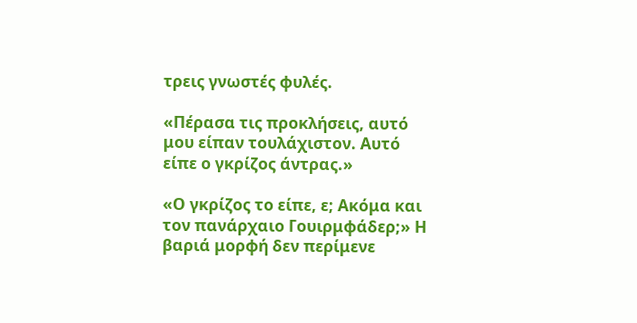τρεις γνωστές φυλές.

«Πέρασα τις προκλήσεις, αυτό μου είπαν τουλάχιστον. Αυτό είπε ο γκρίζος άντρας.»

«Ο γκρίζος το είπε, ε; Ακόμα και τον πανάρχαιο Γουιρμφάδερ;» Η βαριά μορφή δεν περίμενε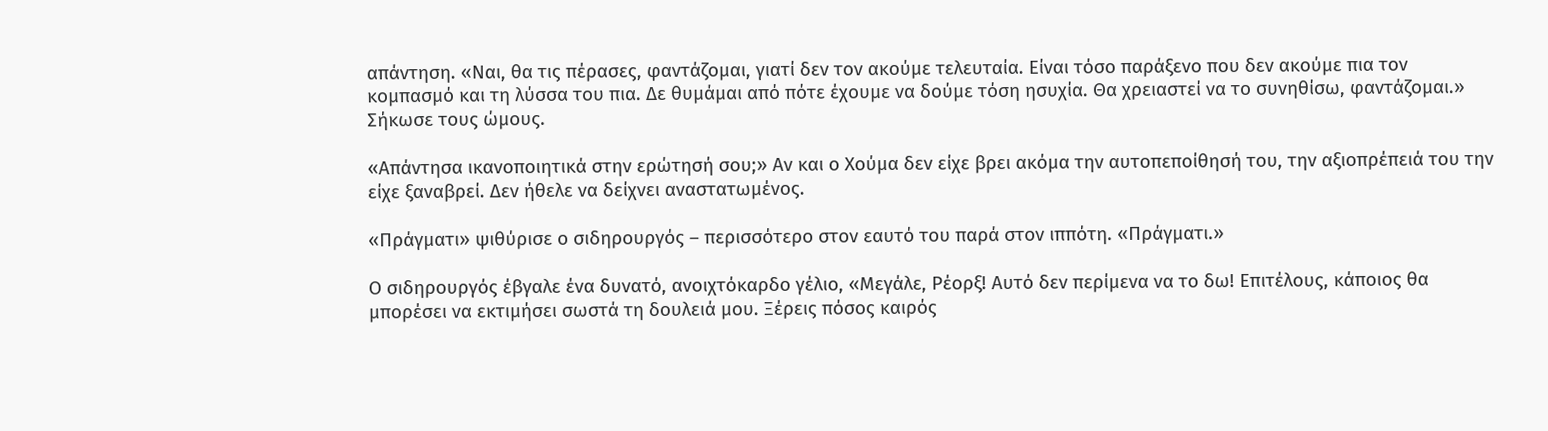απάντηση. «Ναι, θα τις πέρασες, φαντάζομαι, γιατί δεν τον ακούμε τελευταία. Είναι τόσο παράξενο που δεν ακούμε πια τον κομπασμό και τη λύσσα του πια. Δε θυμάμαι από πότε έχουμε να δούμε τόση ησυχία. Θα χρειαστεί να το συνηθίσω, φαντάζομαι.» Σήκωσε τους ώμους.

«Απάντησα ικανοποιητικά στην ερώτησή σου;» Αν και ο Χούμα δεν είχε βρει ακόμα την αυτοπεποίθησή του, την αξιοπρέπειά του την είχε ξαναβρεί. Δεν ήθελε να δείχνει αναστατωμένος.

«Πράγματι» ψιθύρισε ο σιδηρουργός – περισσότερο στον εαυτό του παρά στον ιππότη. «Πράγματι.»

Ο σιδηρουργός έβγαλε ένα δυνατό, ανοιχτόκαρδο γέλιο, «Μεγάλε, Ρέορξ! Αυτό δεν περίμενα να το δω! Επιτέλους, κάποιος θα μπορέσει να εκτιμήσει σωστά τη δουλειά μου. Ξέρεις πόσος καιρός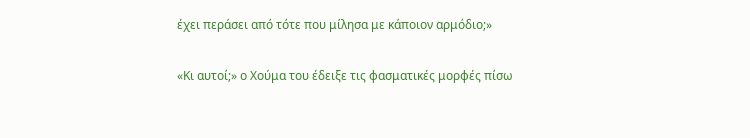έχει περάσει από τότε που μίλησα με κάποιον αρμόδιο;»

«Κι αυτοί;» ο Χούμα του έδειξε τις φασματικές μορφές πίσω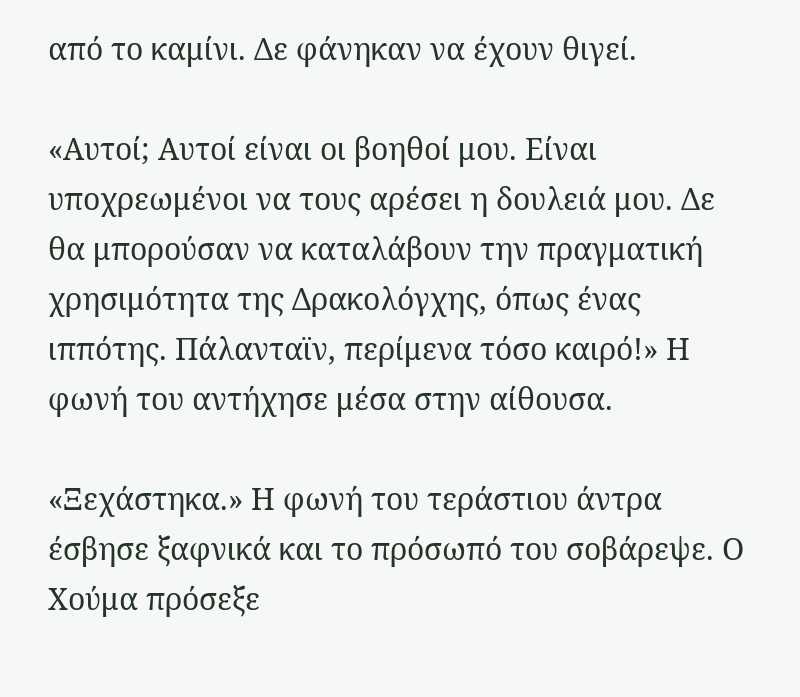από το καμίνι. Δε φάνηκαν να έχουν θιγεί.

«Αυτοί; Αυτοί είναι οι βοηθοί μου. Είναι υποχρεωμένοι να τους αρέσει η δουλειά μου. Δε θα μπορούσαν να καταλάβουν την πραγματική χρησιμότητα της Δρακολόγχης, όπως ένας ιππότης. Πάλανταϊν, περίμενα τόσο καιρό!» Η φωνή του αντήχησε μέσα στην αίθουσα.

«Ξεχάστηκα.» Η φωνή του τεράστιου άντρα έσβησε ξαφνικά και το πρόσωπό του σοβάρεψε. Ο Χούμα πρόσεξε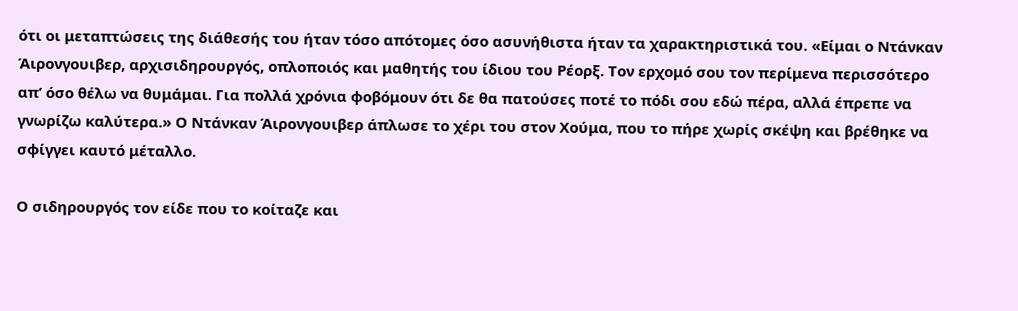ότι οι μεταπτώσεις της διάθεσής του ήταν τόσο απότομες όσο ασυνήθιστα ήταν τα χαρακτηριστικά του. «Είμαι ο Ντάνκαν Άιρονγουιβερ, αρχισιδηρουργός, οπλοποιός και μαθητής του ίδιου του Ρέορξ. Τον ερχομό σου τον περίμενα περισσότερο απ’ όσο θέλω να θυμάμαι. Για πολλά χρόνια φοβόμουν ότι δε θα πατούσες ποτέ το πόδι σου εδώ πέρα, αλλά έπρεπε να γνωρίζω καλύτερα.» Ο Ντάνκαν Άιρονγουιβερ άπλωσε το χέρι του στον Χούμα, που το πήρε χωρίς σκέψη και βρέθηκε να σφίγγει καυτό μέταλλο.

Ο σιδηρουργός τον είδε που το κοίταζε και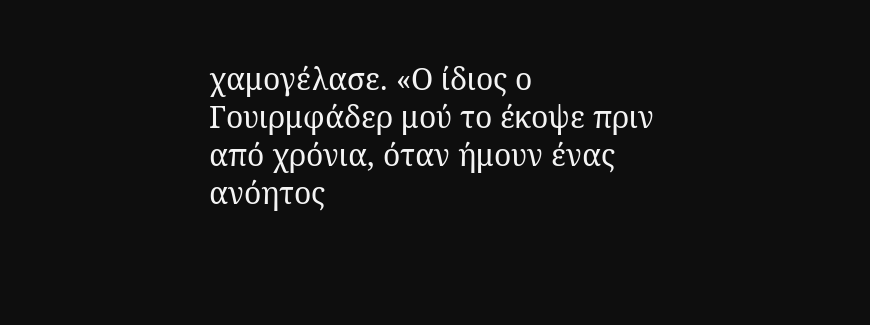χαμογέλασε. «Ο ίδιος ο Γουιρμφάδερ μού το έκοψε πριν από χρόνια, όταν ήμουν ένας ανόητος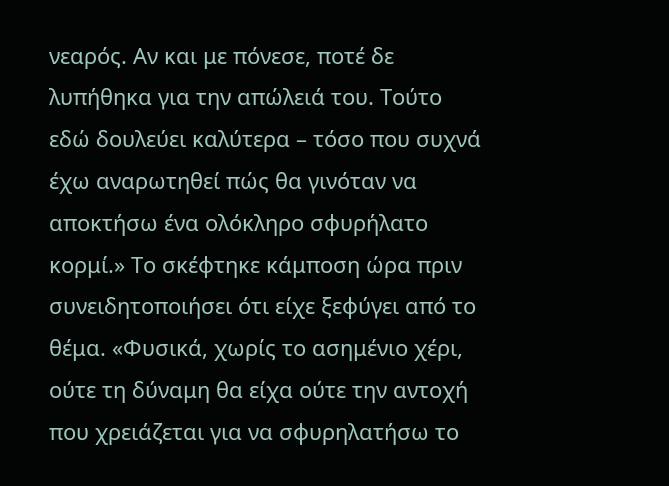νεαρός. Αν και με πόνεσε, ποτέ δε λυπήθηκα για την απώλειά του. Τούτο εδώ δουλεύει καλύτερα – τόσο που συχνά έχω αναρωτηθεί πώς θα γινόταν να αποκτήσω ένα ολόκληρο σφυρήλατο κορμί.» Το σκέφτηκε κάμποση ώρα πριν συνειδητοποιήσει ότι είχε ξεφύγει από το θέμα. «Φυσικά, χωρίς το ασημένιο χέρι, ούτε τη δύναμη θα είχα ούτε την αντοχή που χρειάζεται για να σφυρηλατήσω το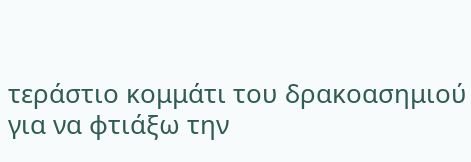τεράστιο κομμάτι του δρακοασημιού για να φτιάξω την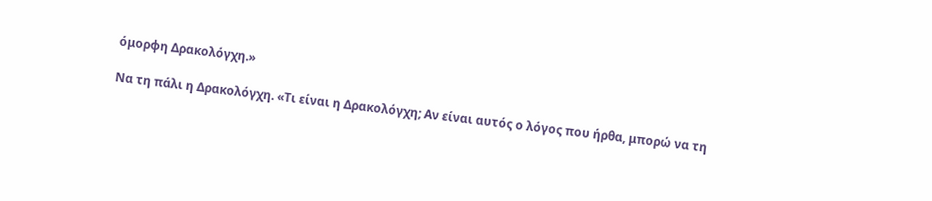όμορφη Δρακολόγχη.»

Να τη πάλι η Δρακολόγχη. «Τι είναι η Δρακολόγχη; Αν είναι αυτός ο λόγος που ήρθα, μπορώ να τη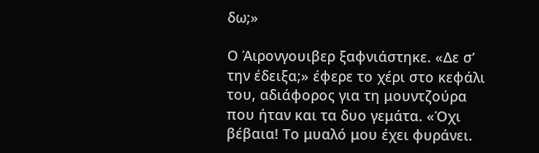δω;»

Ο Άιρονγουιβερ ξαφνιάστηκε. «Δε σ’ την έδειξα;» έφερε το χέρι στο κεφάλι του, αδιάφορος για τη μουντζούρα που ήταν και τα δυο γεμάτα. «Όχι βέβαια! Το μυαλό μου έχει φυράνει.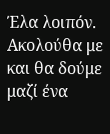Έλα λοιπόν. Ακολούθα με και θα δούμε μαζί ένα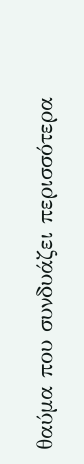θαύμα που συνδυάζει περισσότερα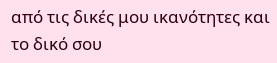από τις δικές μου ικανότητες και το δικό σου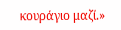κουράγιο μαζί.»